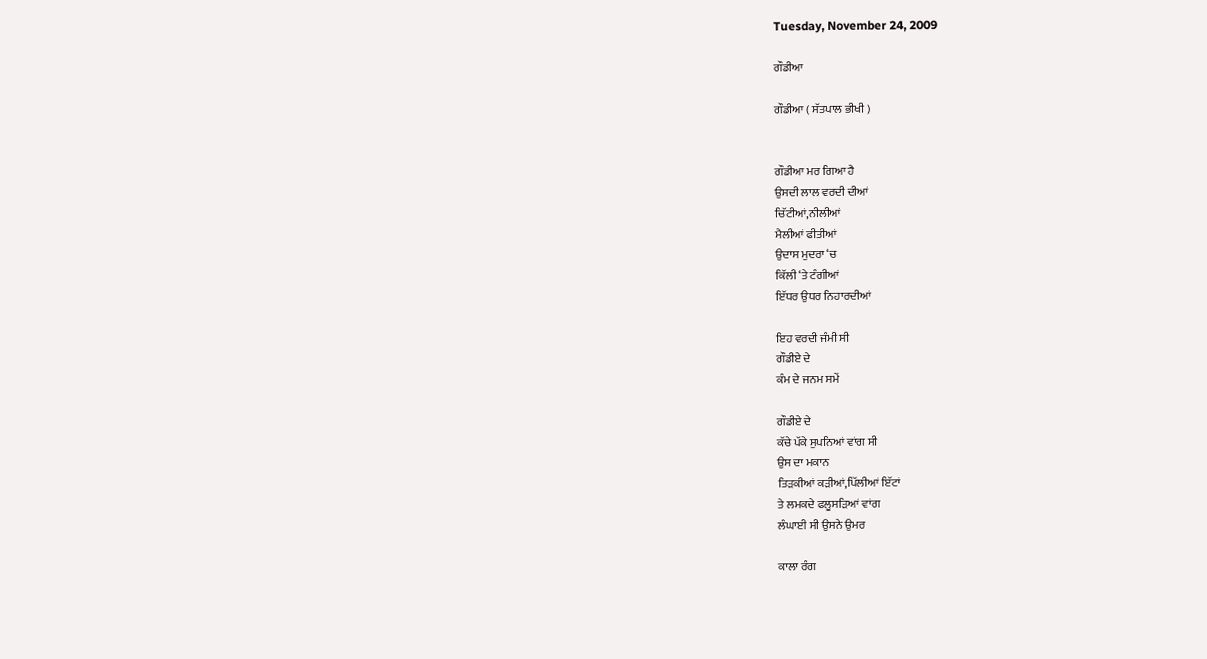Tuesday, November 24, 2009

ਗੌਡੀਆ

ਗੌਡੀਆ ( ਸੱਤਪਾਲ ਭੀਖੀ )


ਗੌਡੀਆ ਮਰ ਗਿਆ ਹੈ
ਉਸਦੀ ਲਾਲ ਵਰਦੀ ਦੀਆਂ
ਚਿੱਟੀਆਂ,ਨੀਲੀਆਂ
ਮੈਲੀਆਂ ਫੀਤੀਆਂ
ਉਦਾਸ ਮੁਦਰਾ ‘ਚ
ਕਿੱਲੀ ‘ਤੇ ਟੰਗੀਆਂ
ਇੱਧਰ ਉਧਰ ਨਿਹਾਰਦੀਆਂ

ਇਹ ਵਰਦੀ ਜੰਮੀ ਸੀ
ਗੌਡੀਏ ਦੇ
ਕੰਮ ਦੇ ਜਨਮ ਸਮੇਂ

ਗੌਡੀਏ ਦੇ
ਕੱਚੇ ਪੱਕੇ ਸੁਪਨਿਆਂ ਵਾਂਗ ਸੀ
ਉਸ ਦਾ ਮਕਾਨ
ਤਿੜਕੀਆਂ ਕੜੀਆਂ,ਪਿੱਲੀਆਂ ਇੱਟਾਂ
ਤੇ ਲਮਕਦੇ ਫਲੂਸੜਿਆਂ ਵਾਂਗ
ਲੰਘਾਈ ਸੀ ਉਸਨੇ ਉਮਰ

ਕਾਲਾ ਰੰਗ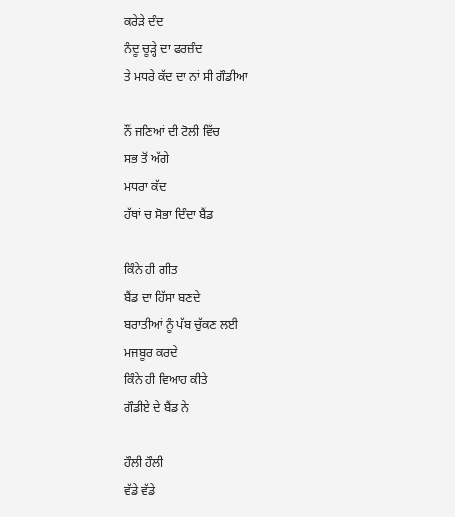ਕਰੇੜੇ ਦੰਦ
ਨੰਦੂ ਚੂੜ੍ਹੇ ਦਾ ਫਰਜ਼ੰਦ
ਤੇ ਮਧਰੇ ਕੱਦ ਦਾ ਨਾਂ ਸੀ ਗੌਡੀਆ

ਨੌਂ ਜਣਿਆਂ ਦੀ ਟੋਲੀ ਵਿੱਚ
ਸਭ ਤੋਂ ਅੱਗੇ
ਮਧਰਾ ਕੱਦ
ਹੱਥਾਂ ਚ ਸੋਭਾ ਦਿੰਦਾ ਬੈਂਡ

ਕਿੰਨੇ ਹੀ ਗੀਤ
ਬੈਂਡ ਦਾ ਹਿੱਸਾ ਬਣਦੇ
ਬਰਾਤੀਆਂ ਨੂੰ ਪੱਬ ਚੁੱਕਣ ਲਈ
ਮਜਬੂਰ ਕਰਦੇ
ਕਿੰਨੇ ਹੀ ਵਿਆਹ ਕੀਤੇ
ਗੌਡੀਏ ਦੇ ਬੈਂਡ ਨੇ

ਹੌਲੀ ਹੌਲੀ
ਵੱਡੇ ਵੱਡੇ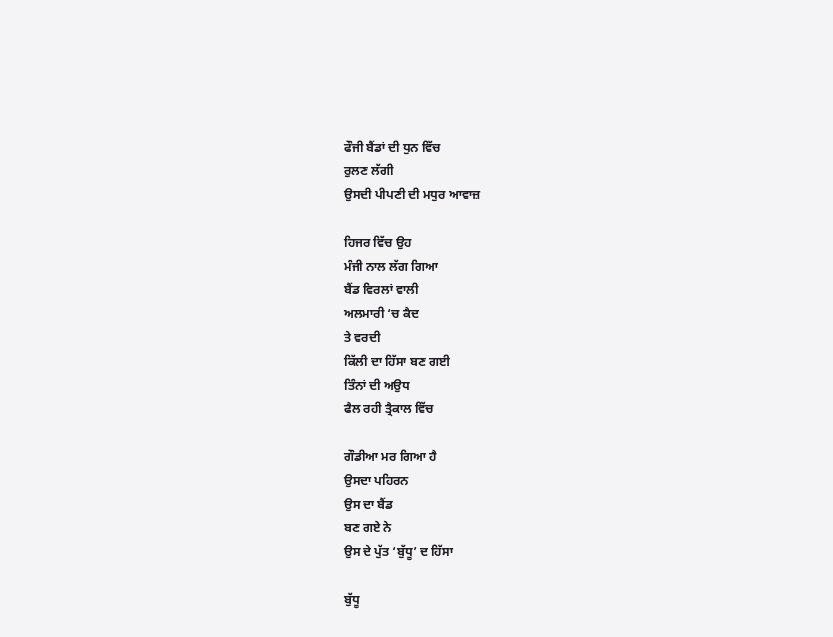ਫੌਜੀ ਬੈਂਡਾਂ ਦੀ ਧੁਨ ਵਿੱਚ
ਰੁਲਣ ਲੱਗੀ
ਉਸਦੀ ਪੀਪਣੀ ਦੀ ਮਧੁਰ ਆਵਾਜ਼

ਹਿਜਰ ਵਿੱਚ ਉਹ
ਮੰਜੀ ਨਾਲ ਲੱਗ ਗਿਆ
ਬੈਂਡ ਵਿਰਲਾਂ ਵਾਲੀ
ਅਲਮਾਰੀ ‘ਚ ਕੈਦ
ਤੇ ਵਰਦੀ
ਕਿੱਲੀ ਦਾ ਹਿੱਸਾ ਬਣ ਗਈ
ਤਿੰਨਾਂ ਦੀ ਅਉਧ
ਫੈਲ ਰਹੀ ਤ੍ਰੈਕਾਲ ਵਿੱਚ

ਗੌਡੀਆ ਮਰ ਗਿਆ ਹੈ
ਉਸਦਾ ਪਹਿਰਨ
ਉਸ ਦਾ ਬੈਂਡ
ਬਣ ਗਏ ਨੇ
ਉਸ ਦੇ ਪੁੱਤ ‘ਬੁੱਧੂ’ ਦ ਹਿੱਸਾ

ਬੁੱਧੂ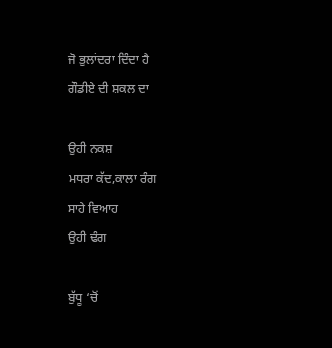ਜੋ ਭੁਲਾਂਦਰਾ ਦਿੰਦਾ ਹੈ
ਗੌਡੀਏ ਦੀ ਸ਼ਕਲ ਦਾ

ਉਹੀ ਨਕਸ਼
ਮਧਰਾ ਕੱਦ,ਕਾਲਾ ਰੰਗ
ਸਾਹੇ ਵਿਆਹ
ਉਹੀ ਢੰਗ

ਬੁੱਧੂ ‘ਚੋਂ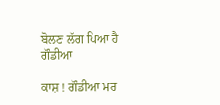ਬੋਲਣ ਲੱਗ ਪਿਆ ਹੈ ਗੌਡੀਆ

ਕਾਸ਼ ! ਗੌਡੀਆ ਮਰ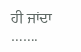ਹੀ ਜਾਂਦਾ …….